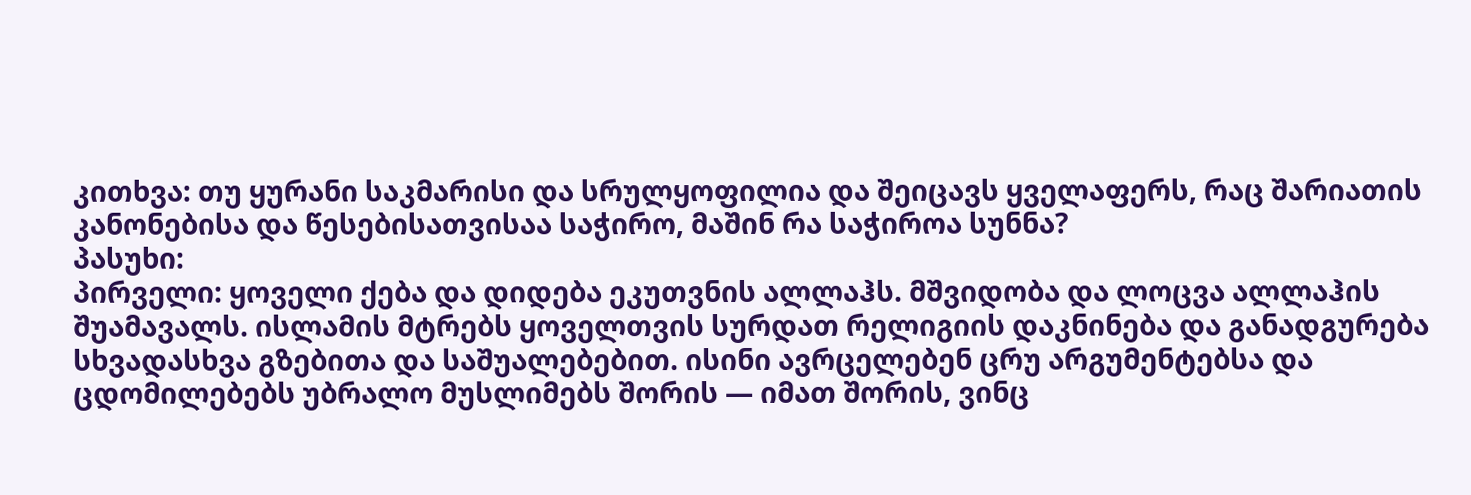კითხვა: თუ ყურანი საკმარისი და სრულყოფილია და შეიცავს ყველაფერს, რაც შარიათის კანონებისა და წესებისათვისაა საჭირო, მაშინ რა საჭიროა სუნნა?
პასუხი:
პირველი: ყოველი ქება და დიდება ეკუთვნის ალლაჰს. მშვიდობა და ლოცვა ალლაჰის შუამავალს. ისლამის მტრებს ყოველთვის სურდათ რელიგიის დაკნინება და განადგურება სხვადასხვა გზებითა და საშუალებებით. ისინი ავრცელებენ ცრუ არგუმენტებსა და ცდომილებებს უბრალო მუსლიმებს შორის — იმათ შორის, ვინც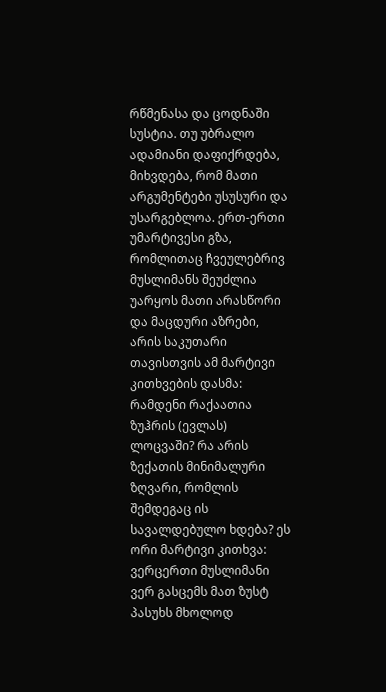რწმენასა და ცოდნაში სუსტია. თუ უბრალო ადამიანი დაფიქრდება, მიხვდება, რომ მათი არგუმენტები უსუსური და უსარგებლოა. ერთ-ერთი უმარტივესი გზა, რომლითაც ჩვეულებრივ მუსლიმანს შეუძლია უარყოს მათი არასწორი და მაცდური აზრები, არის საკუთარი თავისთვის ამ მარტივი კითხვების დასმა: რამდენი რაქაათია ზუჰრის (ევლას) ლოცვაში? რა არის ზექათის მინიმალური ზღვარი, რომლის შემდეგაც ის სავალდებულო ხდება? ეს ორი მარტივი კითხვა: ვერცერთი მუსლიმანი ვერ გასცემს მათ ზუსტ პასუხს მხოლოდ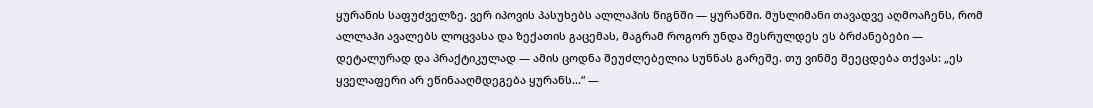ყურანის საფუძველზე. ვერ იპოვის პასუხებს ალლაჰის წიგნში — ყურანში. მუსლიმანი თავადვე აღმოაჩენს, რომ ალლაჰი ავალებს ლოცვასა და ზექათის გაცემას, მაგრამ როგორ უნდა შესრულდეს ეს ბრძანებები — დეტალურად და პრაქტიკულად — ამის ცოდნა შეუძლებელია სუნნას გარეშე. თუ ვინმე შეეცდება თქვას: „ეს ყველაფერი არ ეწინააღმდეგება ყურანს...“ —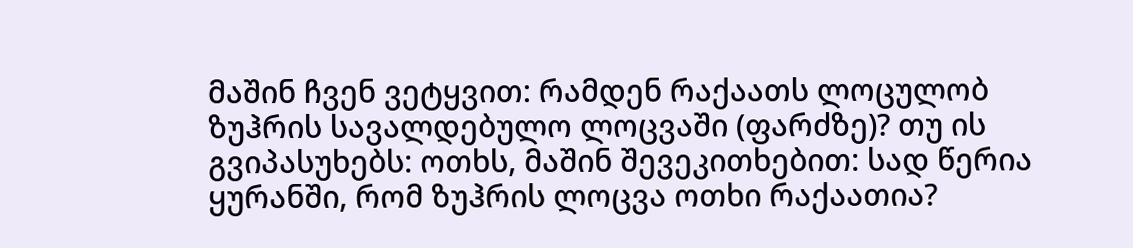მაშინ ჩვენ ვეტყვით: რამდენ რაქაათს ლოცულობ ზუჰრის სავალდებულო ლოცვაში (ფარძზე)? თუ ის გვიპასუხებს: ოთხს, მაშინ შევეკითხებით: სად წერია ყურანში, რომ ზუჰრის ლოცვა ოთხი რაქაათია?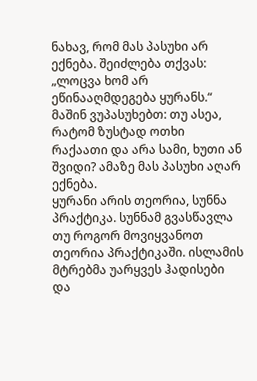ნახავ, რომ მას პასუხი არ ექნება. შეიძლება თქვას: „ლოცვა ხომ არ ეწინააღმდეგება ყურანს.“ მაშინ ვუპასუხებთ: თუ ასეა, რატომ ზუსტად ოთხი რაქაათი და არა სამი, ხუთი ან შვიდი? ამაზე მას პასუხი აღარ ექნება.
ყურანი არის თეორია, სუნნა პრაქტიკა. სუნნამ გვასწავლა თუ როგორ მოვიყვანოთ თეორია პრაქტიკაში. ისლამის მტრებმა უარყვეს ჰადისები და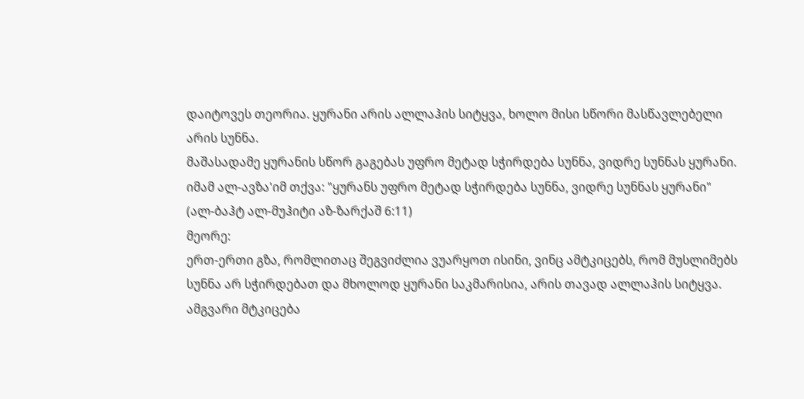დაიტოვეს თეორია. ყურანი არის ალლაჰის სიტყვა, ხოლო მისი სწორი მასწავლებელი არის სუნნა.
მაშასადამე ყურანის სწორ გაგებას უფრო მეტად სჭირდება სუნნა, ვიდრე სუნნას ყურანი. იმამ ალ-ავზა'იმ თქვა: "ყურანს უფრო მეტად სჭირდება სუნნა, ვიდრე სუნნას ყურანი"
(ალ-ბაჰტ ალ-მუჰიტი აზ-ზარქაშ 6:11)
მეორე:
ერთ-ერთი გზა, რომლითაც შეგვიძლია ვუარყოთ ისინი, ვინც ამტკიცებს, რომ მუსლიმებს სუნნა არ სჭირდებათ და მხოლოდ ყურანი საკმარისია, არის თავად ალლაჰის სიტყვა. ამგვარი მტკიცება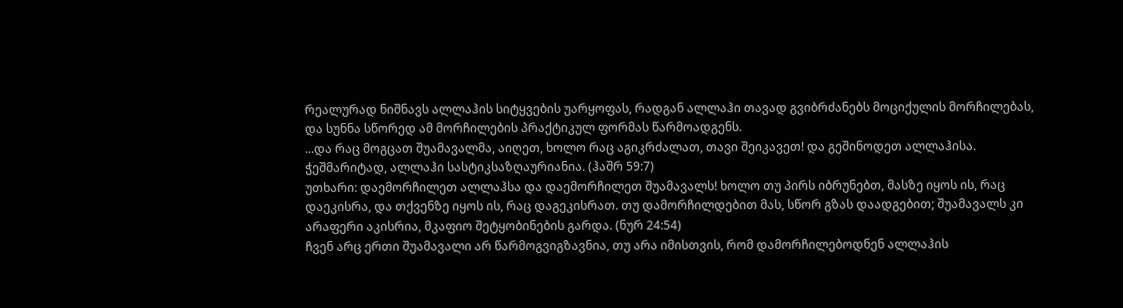რეალურად ნიშნავს ალლაჰის სიტყვების უარყოფას, რადგან ალლაჰი თავად გვიბრძანებს მოციქულის მორჩილებას, და სუნნა სწორედ ამ მორჩილების პრაქტიკულ ფორმას წარმოადგენს.
...და რაც მოგცათ შუამავალმა, აიღეთ, ხოლო რაც აგიკრძალათ, თავი შეიკავეთ! და გეშინოდეთ ალლაჰისა. ჭეშმარიტად, ალლაჰი სასტიკსაზღაურიანია. (ჰაშრ 59:7)
უთხარი: დაემორჩილეთ ალლაჰსა და დაემორჩილეთ შუამავალს! ხოლო თუ პირს იბრუნებთ, მასზე იყოს ის, რაც დაეკისრა, და თქვენზე იყოს ის, რაც დაგეკისრათ. თუ დამორჩილდებით მას, სწორ გზას დაადგებით; შუამავალს კი არაფერი აკისრია, მკაფიო შეტყობინების გარდა. (ნურ 24:54)
ჩვენ არც ერთი შუამავალი არ წარმოგვიგზავნია, თუ არა იმისთვის, რომ დამორჩილებოდნენ ალლაჰის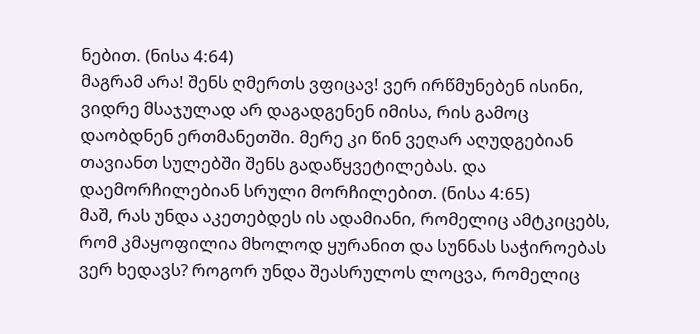ნებით. (ნისა 4:64)
მაგრამ არა! შენს ღმერთს ვფიცავ! ვერ ირწმუნებენ ისინი, ვიდრე მსაჯულად არ დაგადგენენ იმისა, რის გამოც დაობდნენ ერთმანეთში. მერე კი წინ ვეღარ აღუდგებიან თავიანთ სულებში შენს გადაწყვეტილებას. და დაემორჩილებიან სრული მორჩილებით. (ნისა 4:65)
მაშ, რას უნდა აკეთებდეს ის ადამიანი, რომელიც ამტკიცებს, რომ კმაყოფილია მხოლოდ ყურანით და სუნნას საჭიროებას ვერ ხედავს? როგორ უნდა შეასრულოს ლოცვა, რომელიც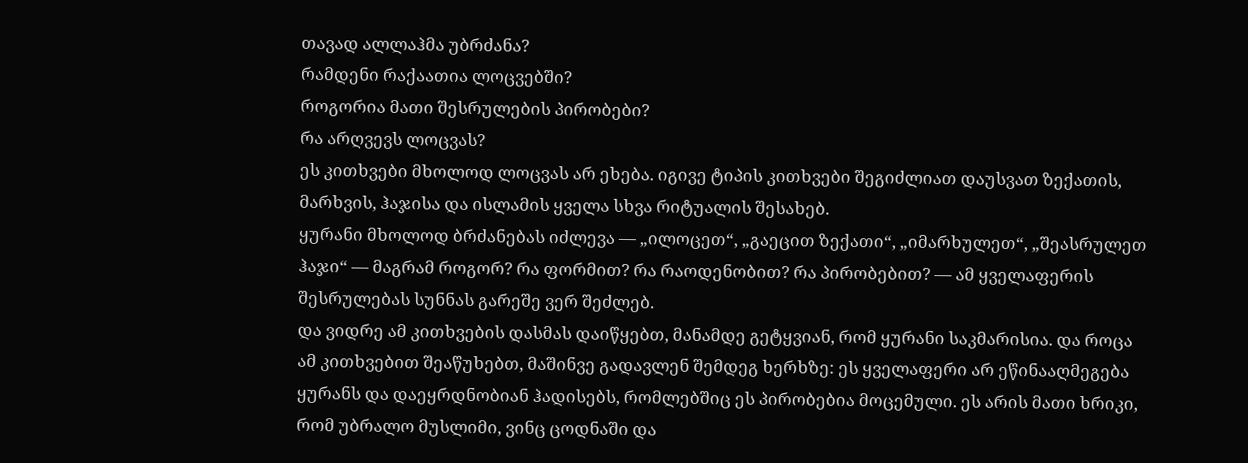თავად ალლაჰმა უბრძანა?
რამდენი რაქაათია ლოცვებში?
როგორია მათი შესრულების პირობები?
რა არღვევს ლოცვას?
ეს კითხვები მხოლოდ ლოცვას არ ეხება. იგივე ტიპის კითხვები შეგიძლიათ დაუსვათ ზექათის, მარხვის, ჰაჯისა და ისლამის ყველა სხვა რიტუალის შესახებ.
ყურანი მხოლოდ ბრძანებას იძლევა — „ილოცეთ“, „გაეცით ზექათი“, „იმარხულეთ“, „შეასრულეთ ჰაჯი“ — მაგრამ როგორ? რა ფორმით? რა რაოდენობით? რა პირობებით? — ამ ყველაფერის შესრულებას სუნნას გარეშე ვერ შეძლებ.
და ვიდრე ამ კითხვების დასმას დაიწყებთ, მანამდე გეტყვიან, რომ ყურანი საკმარისია. და როცა ამ კითხვებით შეაწუხებთ, მაშინვე გადავლენ შემდეგ ხერხზე: ეს ყველაფერი არ ეწინააღმეგება ყურანს და დაეყრდნობიან ჰადისებს, რომლებშიც ეს პირობებია მოცემული. ეს არის მათი ხრიკი, რომ უბრალო მუსლიმი, ვინც ცოდნაში და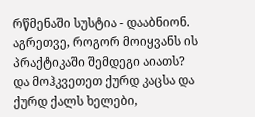რწმენაში სუსტია - დააბნიონ.
აგრეთვე, როგორ მოიყვანს ის პრაქტიკაში შემდეგი აიათს?
და მოჰკვეთეთ ქურდ კაცსა და ქურდ ქალს ხელები,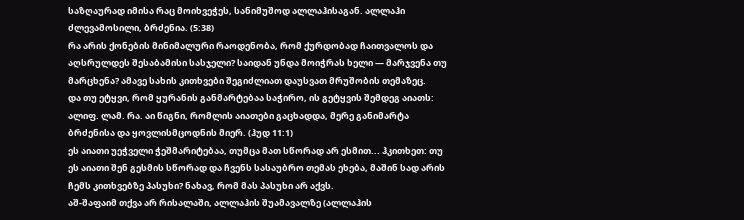საზღაურად იმისა რაც მოიხვეჭეს, სანიმუშოდ ალლაჰისაგან. ალლაჰი ძლევამოსილი, ბრძენია. (5:38)
რა არის ქონების მინიმალური რაოდენობა, რომ ქურდობად ჩაითვალოს და აღსრულდეს შესაბამისი სასჯელი? საიდან უნდა მოიჭრას ხელი — მარჯვენა თუ მარცხენა? ამავე სახის კითხვები შეგიძლიათ დაუსვათ მრუშობის თემაზეც.
და თუ ეტყვი, რომ ყურანის განმარტებაა საჭირო, ის გეტყვის შემდეგ აიათს:
ალიფ. ლამ. რა. აი წიგნი, რომლის აიათები გაცხადდა, მერე განიმარტა ბრძენისა და ყოვლისმცოდნის მიერ. (ჰუდ 11:1)
ეს აიათი უეჭველი ჭეშმარიტებაა, თუმცა მათ სწორად არ ესმით... ჰკითხეთ: თუ ეს აიათი შენ გესმის სწორად და ჩვენს სასაუბრო თემას ეხება, მაშინ სად არის ჩემს კითხვებზე პასუხი? ნახავ, რომ მას პასუხი არ აქვს.
აშ-შაფაიმ თქვა არ რისალაში, ალლაჰის შუამავალზე (ალლაჰის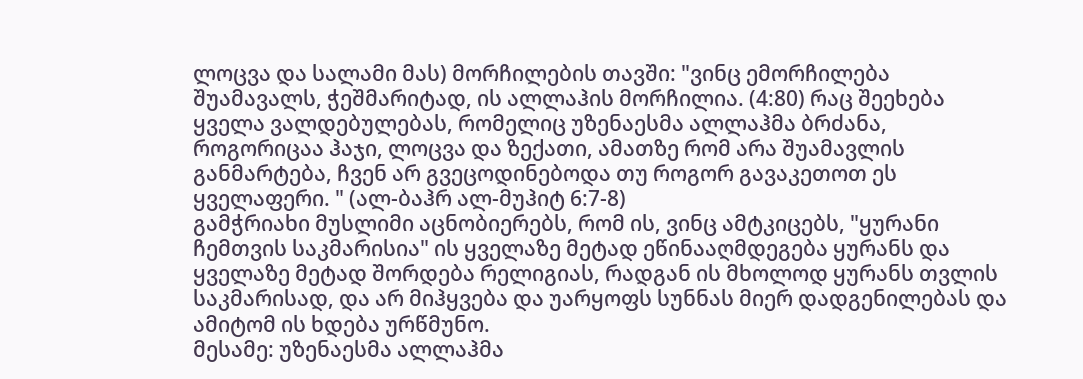ლოცვა და სალამი მას) მორჩილების თავში: "ვინც ემორჩილება შუამავალს, ჭეშმარიტად, ის ალლაჰის მორჩილია. (4:80) რაც შეეხება ყველა ვალდებულებას, რომელიც უზენაესმა ალლაჰმა ბრძანა, როგორიცაა ჰაჯი, ლოცვა და ზექათი, ამათზე რომ არა შუამავლის განმარტება, ჩვენ არ გვეცოდინებოდა თუ როგორ გავაკეთოთ ეს ყველაფერი. " (ალ-ბაჰრ ალ-მუჰიტ 6:7-8)
გამჭრიახი მუსლიმი აცნობიერებს, რომ ის, ვინც ამტკიცებს, "ყურანი ჩემთვის საკმარისია" ის ყველაზე მეტად ეწინააღმდეგება ყურანს და ყველაზე მეტად შორდება რელიგიას, რადგან ის მხოლოდ ყურანს თვლის საკმარისად, და არ მიჰყვება და უარყოფს სუნნას მიერ დადგენილებას და ამიტომ ის ხდება ურწმუნო.
მესამე: უზენაესმა ალლაჰმა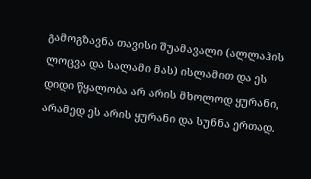გამოგზავნა თავისი შუამავალი (ალლაჰის ლოცვა და სალამი მას) ისლამით და ეს დიდი წყალობა არ არის მხოლოდ ყურანი, არამედ ეს არის ყურანი და სუნნა ერთად.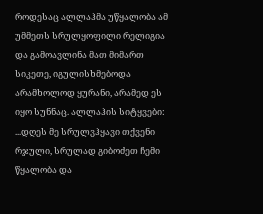როდესაც ალლაჰმა უწყალობა ამ უმმეთს სრულყოფილი რელიგია და გამოავლინა მათ მიმართ სიკეთე, იგულისხმებოდა არამხოლოდ ყურანი, არამედ ეს იყო სუნნაც. ალლაჰის სიტყვები:
...დღეს მე სრულვჰყავი თქვენი რჯული, სრულად გიბოძეთ ჩემი წყალობა და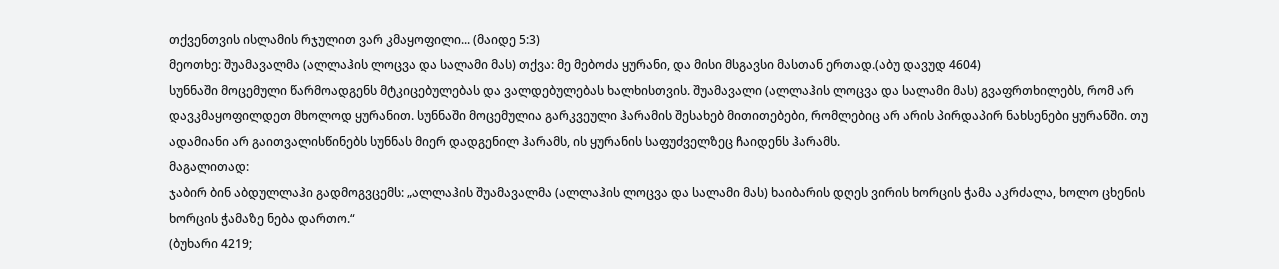თქვენთვის ისლამის რჯულით ვარ კმაყოფილი... (მაიდე 5:3)
მეოთხე: შუამავალმა (ალლაჰის ლოცვა და სალამი მას) თქვა: მე მებოძა ყურანი, და მისი მსგავსი მასთან ერთად.(აბუ დავუდ 4604)
სუნნაში მოცემული წარმოადგენს მტკიცებულებას და ვალდებულებას ხალხისთვის. შუამავალი (ალლაჰის ლოცვა და სალამი მას) გვაფრთხილებს, რომ არ დავკმაყოფილდეთ მხოლოდ ყურანით. სუნნაში მოცემულია გარკვეული ჰარამის შესახებ მითითებები, რომლებიც არ არის პირდაპირ ნახსენები ყურანში. თუ ადამიანი არ გაითვალისწინებს სუნნას მიერ დადგენილ ჰარამს, ის ყურანის საფუძველზეც ჩაიდენს ჰარამს.
მაგალითად:
ჯაბირ ბინ აბდულლაჰი გადმოგვცემს: „ალლაჰის შუამავალმა (ალლაჰის ლოცვა და სალამი მას) ხაიბარის დღეს ვირის ხორცის ჭამა აკრძალა, ხოლო ცხენის ხორცის ჭამაზე ნება დართო.“
(ბუხარი 4219;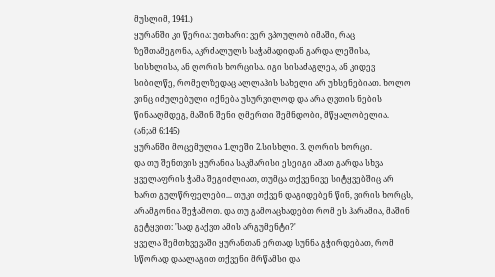მუსლიმ, 1941.)
ყურანში კი წერია: უთხარი: ვერ ვპოულობ იმაში, რაც ზეშთამეგონა, აკრძალულს საჭამადიდან გარდა ლეშისა, სისხლისა, ან ღორის ხორცისა. იგი სისაძაგლეა, ან კიდევ სიბილწე, რომელზედაც ალლაჰის სახელი არ უხსენებიათ. ხოლო ვინც იძულებული იქნება უსურვილოდ და არა ღვთის ნების წინააღმდეგ, მაშინ შენი ღმერთი შემნდობი, მწყალობელია.
(ან;ამ 6:145)
ყურანში მოცემულია 1.ლეში 2.სისხლი. 3. ღორის ხორცი.
და თუ შენთვის ყურანია საკმარისი ესეიგი ამათ გარდა სხვა ყველაფრის ჭამა შეგიძლიათ, თუმცა თქვენივე სიტყვებშიც არ ხართ გულწრფელები... თუკი თქვენ დაგიდებენ წინ, ვირის ხორცს, არამგონია შეჭამოთ. და თუ გამოაცხადებთ რომ ეს ჰარამია, მაშინ გეტყვით: 'სად გაქვთ ამის არგუმენტი?'
ყველა შემთხვევაში ყურანთან ერთად სუნნა გჭირდებათ, რომ სწორად დაალაგით თქვენი მრწამსი და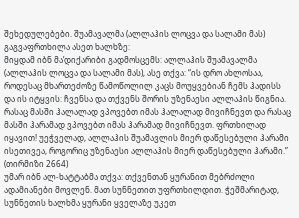შეხედულებები. შუამავალმა (ალლაჰის ლოცვა და სალამი მას) გაგვაფრთხილა ასეთ ხალხზე:
მიყდამ იბნ მა’დიქარიბი გადმოსცემს: ალლაჰის შუამავალმა (ალლაჰის ლოცვა და სალამი მას), ასე თქვა: “ის დრო ახლოსაა, როდესაც მხართეძოზე წამოწოლილ კაცს მოუყვებიან ჩემს ჰადისს და ის იტყვის: ჩვენსა და თქვენს შორის უზენაესი ალლაჰის წიგნია. რასაც მასში ჰალალად ვპოვებთ იმას ჰალალად მივიჩნევთ და რასაც მასში ჰარამად ვპოვებთ იმას ჰარამად მივიჩნევთ. ფრთხილად იყავით! უეჭველად, ალლაჰის შუამავლის მიერ დაწესებული ჰარამი ისეთივეა, როგორიც უზენაესი ალლაჰის მიერ დაწესებული ჰარამი.” (თირმიზი 2664)
უმარ იბნ ალ-ხატტაბმა თქვა: თქვენთან ყურანით მებრძოლი ადამიანები მოვლენ. მათ სუნნეთით უფრთხილდით. ჭეშმარიტად, სუნნეთის ხალხმა ყურანი ყველაზე უკეთ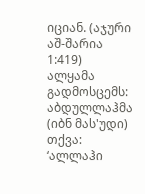იციან. (აჯური აშ-შარია 1:419)
ალყამა გადმოსცემს: აბდულლაჰმა (იბნ მას'უდი) თქვა: ‘ალლაჰი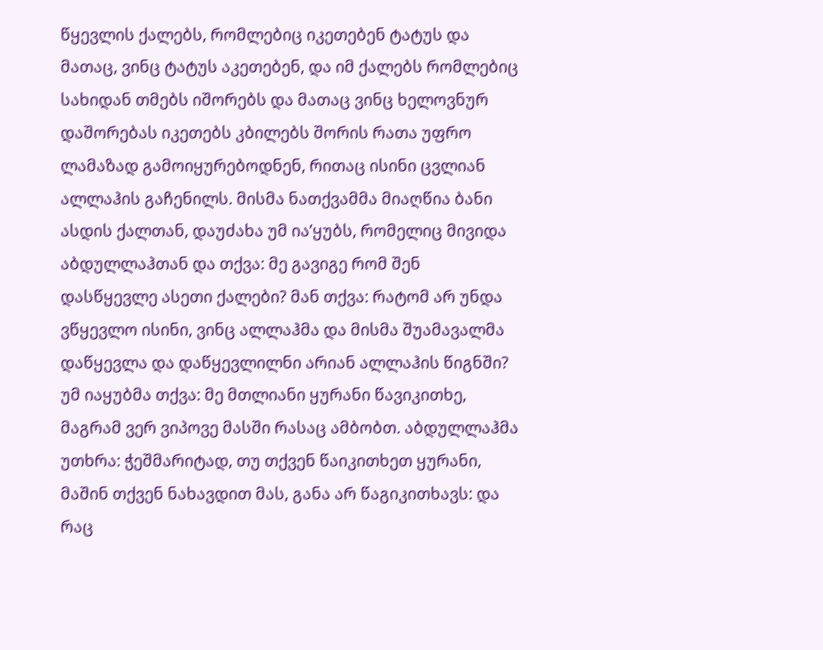წყევლის ქალებს, რომლებიც იკეთებენ ტატუს და მათაც, ვინც ტატუს აკეთებენ, და იმ ქალებს რომლებიც სახიდან თმებს იშორებს და მათაც ვინც ხელოვნურ დაშორებას იკეთებს კბილებს შორის რათა უფრო ლამაზად გამოიყურებოდნენ, რითაც ისინი ცვლიან ალლაჰის გაჩენილს. მისმა ნათქვამმა მიაღწია ბანი ასდის ქალთან, დაუძახა უმ ია’ყუბს, რომელიც მივიდა აბდულლაჰთან და თქვა: მე გავიგე რომ შენ დასწყევლე ასეთი ქალები? მან თქვა: რატომ არ უნდა ვწყევლო ისინი, ვინც ალლაჰმა და მისმა შუამავალმა დაწყევლა და დაწყევლილნი არიან ალლაჰის წიგნში? უმ იაყუბმა თქვა: მე მთლიანი ყურანი წავიკითხე, მაგრამ ვერ ვიპოვე მასში რასაც ამბობთ. აბდულლაჰმა უთხრა: ჭეშმარიტად, თუ თქვენ წაიკითხეთ ყურანი, მაშინ თქვენ ნახავდით მას, განა არ წაგიკითხავს: და რაც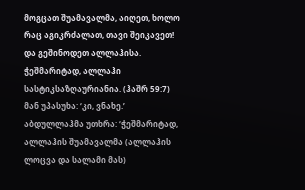მოგცათ შუამავალმა, აიღეთ, ხოლო რაც აგიკრძალათ, თავი შეიკავეთ! და გეშინოდეთ ალლაჰისა. ჭეშმარიტად, ალლაჰი სასტიკსაზღაურიანია. (ჰაშრ 59:7) მან უპასუხა: ‘კი, ვნახე.’ აბდულლაჰმა უთხრა: ‘ჭეშმარიტად, ალლაჰის შუამავალმა (ალლაჰის ლოცვა და სალამი მას)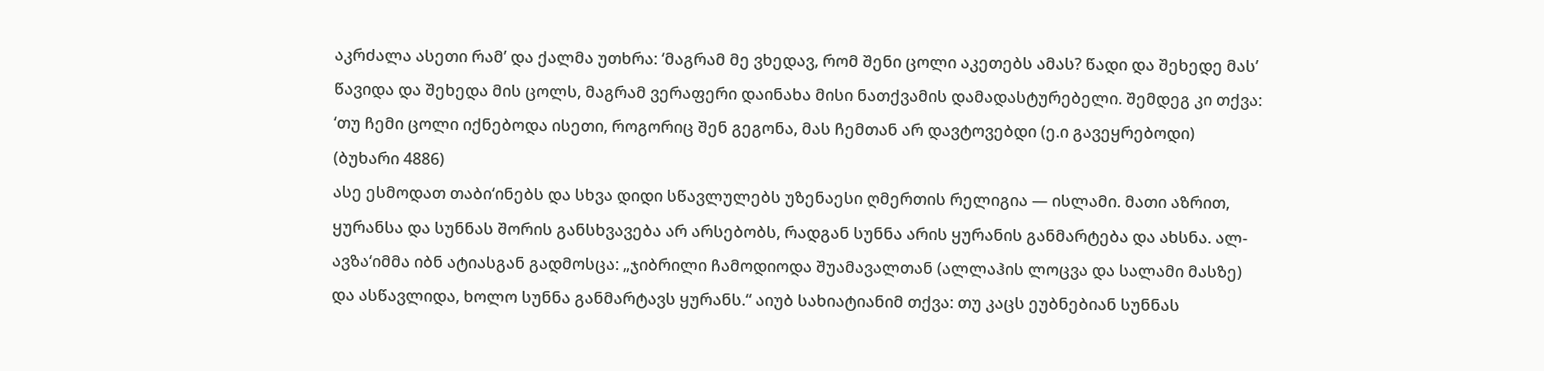აკრძალა ასეთი რამ’ და ქალმა უთხრა: ‘მაგრამ მე ვხედავ, რომ შენი ცოლი აკეთებს ამას? წადი და შეხედე მას’ წავიდა და შეხედა მის ცოლს, მაგრამ ვერაფერი დაინახა მისი ნათქვამის დამადასტურებელი. შემდეგ კი თქვა: ‘თუ ჩემი ცოლი იქნებოდა ისეთი, როგორიც შენ გეგონა, მას ჩემთან არ დავტოვებდი (ე.ი გავეყრებოდი)
(ბუხარი 4886)
ასე ესმოდათ თაბი‘ინებს და სხვა დიდი სწავლულებს უზენაესი ღმერთის რელიგია — ისლამი. მათი აზრით, ყურანსა და სუნნას შორის განსხვავება არ არსებობს, რადგან სუნნა არის ყურანის განმარტება და ახსნა. ალ-ავზა‘იმმა იბნ ატიასგან გადმოსცა: „ჯიბრილი ჩამოდიოდა შუამავალთან (ალლაჰის ლოცვა და სალამი მასზე) და ასწავლიდა, ხოლო სუნნა განმარტავს ყურანს.“ აიუბ სახიატიანიმ თქვა: თუ კაცს ეუბნებიან სუნნას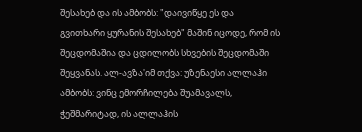შესახებ და ის ამბობს: "დაივიწყე ეს და გვითხარი ყურანის შესახებ" მაშინ იცოდე, რომ ის შეცდომაშია და ცდილობს სხვების შეცდომაში შეყვანას. ალ-ავზა'იმ თქვა: უზენაესი ალლაჰი ამბობს: ვინც ემორჩილება შუამავალს, ჭეშმარიტად, ის ალლაჰის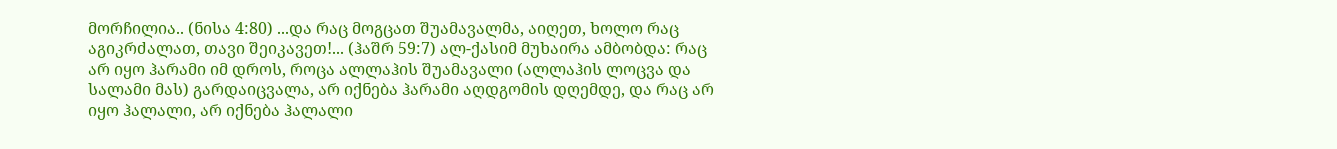მორჩილია.. (ნისა 4:80) ...და რაც მოგცათ შუამავალმა, აიღეთ, ხოლო რაც აგიკრძალათ, თავი შეიკავეთ!... (ჰაშრ 59:7) ალ-ქასიმ მუხაირა ამბობდა: რაც არ იყო ჰარამი იმ დროს, როცა ალლაჰის შუამავალი (ალლაჰის ლოცვა და სალამი მას) გარდაიცვალა, არ იქნება ჰარამი აღდგომის დღემდე, და რაც არ იყო ჰალალი, არ იქნება ჰალალი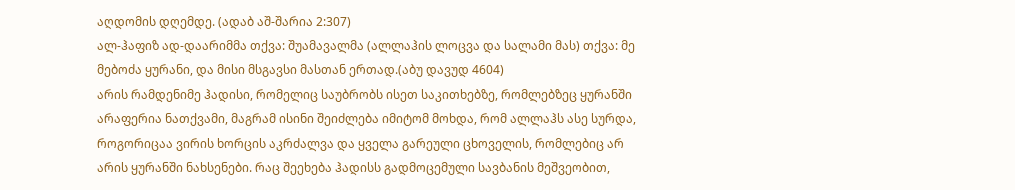აღდომის დღემდე. (ადაბ აშ-შარია 2:307)
ალ-ჰაფიზ ად-დაარიმმა თქვა: შუამავალმა (ალლაჰის ლოცვა და სალამი მას) თქვა: მე მებოძა ყურანი, და მისი მსგავსი მასთან ერთად.(აბუ დავუდ 4604)
არის რამდენიმე ჰადისი, რომელიც საუბრობს ისეთ საკითხებზე, რომლებზეც ყურანში არაფერია ნათქვამი, მაგრამ ისინი შეიძლება იმიტომ მოხდა, რომ ალლაჰს ასე სურდა, როგორიცაა ვირის ხორცის აკრძალვა და ყველა გარეული ცხოველის, რომლებიც არ არის ყურანში ნახსენები. რაც შეეხება ჰადისს გადმოცემული სავბანის მეშვეობით,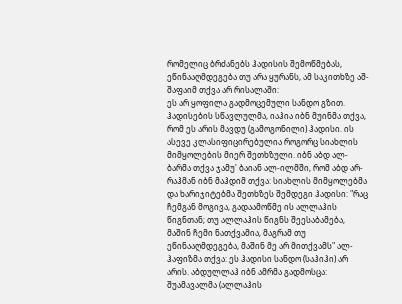რომელიც ბრძანებს ჰადისის შემოწმებას, ეწინააღმდეგება თუ არა ყურანს, ამ საკითხზე აშ-შაფაიმ თქვა არ რისალაში:
ეს არ ყოფილა გადმოცემული სანდო გზით. ჰადისების სწავლულმა, იაჰია იბნ მუინმა თქვა, რომ ეს არის მავდუ (გამოგონილი) ჰადისი. ის ასევე კლასიფიცირებულია როგორც სიახლის მიმყოლების მიერ შეთხზული. იბნ აბდ ალ-ბარმა თქვა ჯამუ' ბაიან ალ-ილმში, რომ აბდ არ-რაჰმან იბნ მაჰდიმ თქვა: სიახლის მიმყოლებმა და ხარიჯიტებმა შეთხზეს შემდეგი ჰადისი: "რაც ჩემგან მოგივა, გადაამოწმე ის ალლაჰის წიგნთან; თუ ალლაჰის წიგნს შეესაბამება, მაშინ ჩემი ნათქვამია, მაგრამ თუ ეწინააღმდეგება, მაშინ მე არ მითქვამს" ალ-ჰაფიზმა თქვა: ეს ჰადისი სანდო (საჰიჰი) არ არის. აბდულლაჰ იბნ ამრმა გადმოსცა: შუამავალმა (ალლაჰის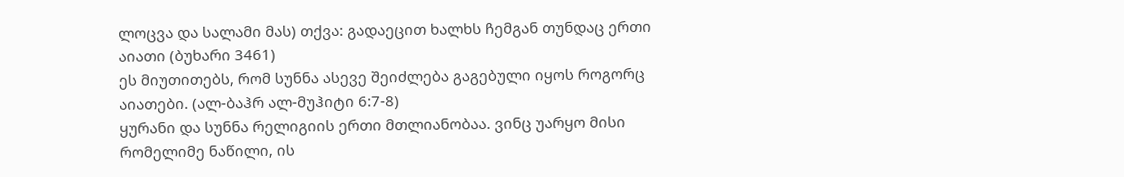ლოცვა და სალამი მას) თქვა: გადაეცით ხალხს ჩემგან თუნდაც ერთი აიათი (ბუხარი 3461)
ეს მიუთითებს, რომ სუნნა ასევე შეიძლება გაგებული იყოს როგორც აიათები. (ალ-ბაჰრ ალ-მუჰიტი 6:7-8)
ყურანი და სუნნა რელიგიის ერთი მთლიანობაა. ვინც უარყო მისი რომელიმე ნაწილი, ის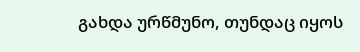გახდა ურწმუნო, თუნდაც იყოს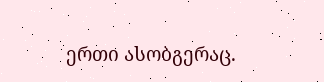ერთი ასობგერაც.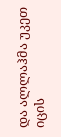და ალლაჰმა უკეთ იცის